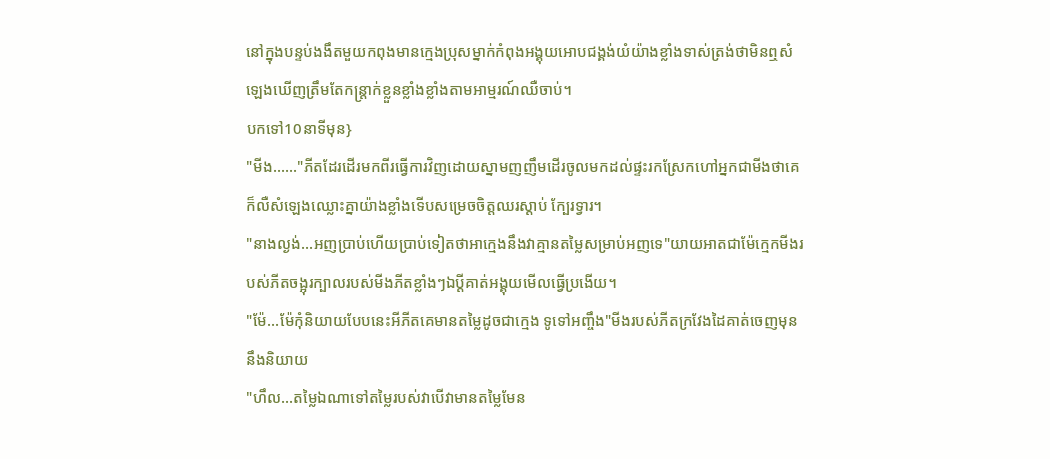នៅក្នុងបន្ទប់ងងឹតមួយកពុងមានក្មេងប្រុសម្នាក់កំពុងអង្គុយអោបជង្គង់យំយ៉ាងខ្លាំងទាស់ត្រង់ថាមិនឮសំឡេងឃើញត្រឹមតែកន្ត្រាក់ខ្លួនខ្លាំងខ្លាំងតាមអាម្មរណ៍ឈឺចាប់។
បកទៅ10នាទីមុន}
"មីង......"ភីតដែរដើរមកពីរធ្វើការវិញដោយស្នាមញញឹមដើរចូលមកដល់ផ្ទះរកស្រែកហៅអ្នកជាមីងថាគេក៏លឺសំឡេងឈ្លោះគ្នាយ៉ាងខ្លាំងទើបសម្រេចចិត្តឈរស្ដាប់ ក្បែរទ្វារ។
"នាងល្ងង់...អញប្រាប់ហើយប្រាប់ទៀតថាអាក្មេងនឹងវាគ្មានតម្លៃសម្រាប់អញទេ"យាយអាតជាម៉ែក្មេកមីងរបស់ភីតចង្អុរក្បាលរបស់មីងភីតខ្លាំងៗឯប្តីគាត់អង្គុយមើលធ្វើប្រងើយ។
"ម៉ែ...ម៉ែកុំនិយាយបែបនេះអីភីតគេមានតម្លៃដូចជាក្មេង ទូទៅអញ្ចឹង"មីងរបស់ភីតក្រវែងដៃគាត់ចេញមុននឹងនិយាយ
"ហឹល...តម្លៃឯណាទៅតម្លៃរបស់វាបើវាមានតម្លៃមែន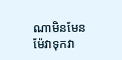ណាមិនមែនម៉ែវាទុកវា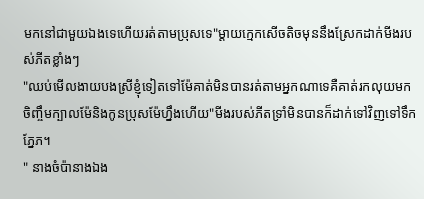មកនៅជាមួយឯងទេហើយរត់តាមប្រុសទេ"ម្តាយក្មេកសើចតិចមុននឹងស្រែកដាក់មីងរបស់ភីតខ្លាំងៗ
"ឈប់មើលងាយបងស្រីខ្ញុំទៀតទៅម៉ែគាត់មិនបានរត់តាមអ្នកណាទេគឺគាត់រកលុយមក ចិញ្ចឹមក្បាលម៉ែនិងកូនប្រុសម៉ែហ្នឹងហើយ"មីងរបស់ភីតទ្រាំមិនបានក៏ដាក់ទៅវិញទៅទឹកភ្នែភ។
" នាងចំប៉ានាងឯង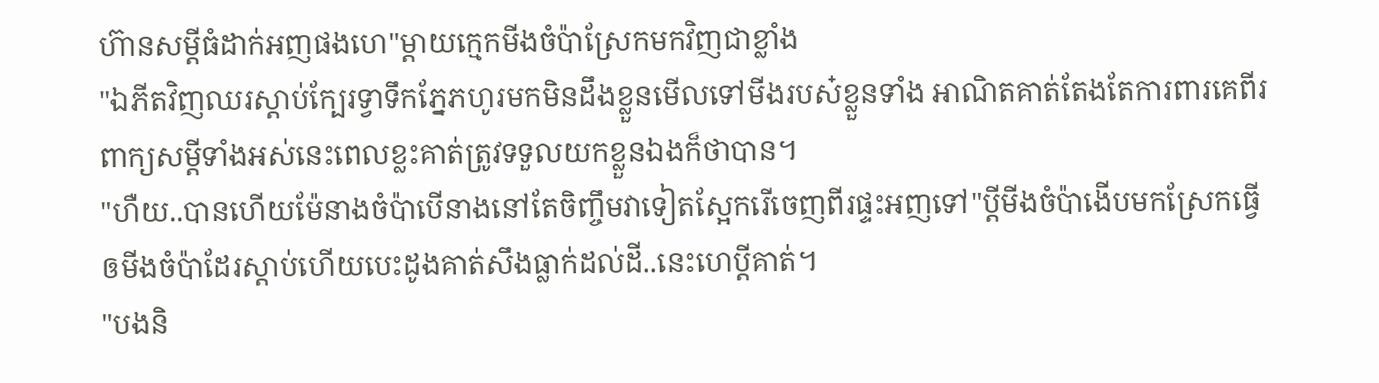ហ៊ានសម្ដីធំដាក់អញផងហេ"ម្តាយក្មេកមីងចំប៉ាស្រែកមកវិញជាខ្លាំង
"ឯភីតវិញឈរស្ដាប់ក្បែរទ្វាទឹកភ្នែភហូរមកមិនដឹងខ្លួនមើលទៅមីងរបស៎ខ្លួនទាំង អាណិតគាត់តែងតែការពារគេពីរពាក្យសម្តីទាំងអស់នេះពេលខ្លះគាត់ត្រូវទទួលយកខ្លួនឯងក៏ថាបាន។
"ហឺយ..បានហើយម៉ែនាងចំប៉ាបើនាងនៅតែចិញ្ចឹមវាទៀតស្អែករើចេញពីរផ្ទះអញទៅ"ប្តីមីងចំប៉ាងើបមកស្រែកធ្វើឲមីងចំប៉ាដែរស្ដាប់ហើយបេះដូងគាត់សឹងធ្លាក់ដល់ដី..នេះហេប្តីគាត់។
"បងនិ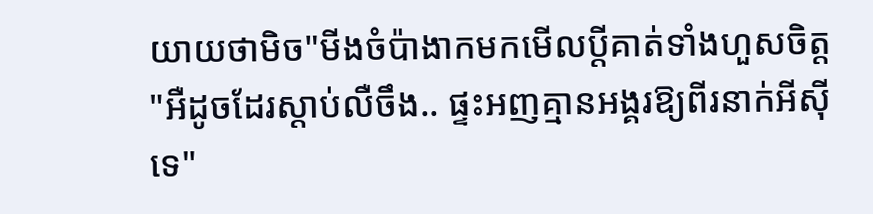យាយថាមិច"មីងចំប៉ាងាកមកមើលប្តីគាត់ទាំងហួសចិត្ត
"អឺដូចដែរស្ដាប់លឺចឹង.. ផ្ទះអញគ្មានអង្គរឱ្យពីរនាក់អីស៊ីទេ"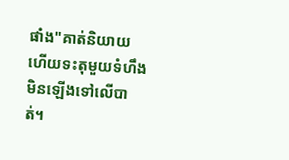ផាំង"គាត់និយាយហើយទះតុមួយទំហឹងមិនឡើងទៅលើបាត់។